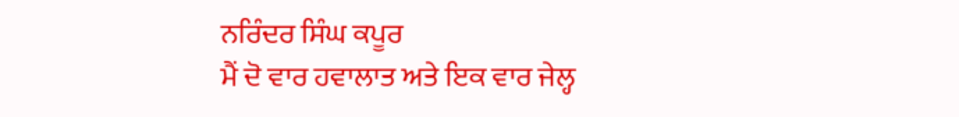ਨਰਿੰਦਰ ਸਿੰਘ ਕਪੂਰ
ਮੈਂ ਦੋ ਵਾਰ ਹਵਾਲਾਤ ਅਤੇ ਇਕ ਵਾਰ ਜੇਲ੍ਹ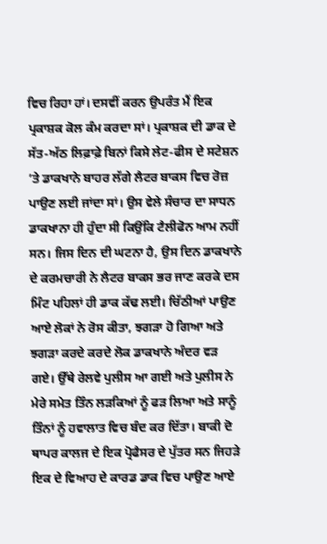ਵਿਚ ਰਿਹਾ ਹਾਂ। ਦਸਵੀਂ ਕਰਨ ਉਪਰੰਤ ਮੈਂ ਇਕ ਪ੍ਰਕਾਸ਼ਕ ਕੋਲ ਕੰਮ ਕਰਦਾ ਸਾਂ। ਪ੍ਰਕਾਸ਼ਕ ਦੀ ਡਾਕ ਦੇ ਸੱਤ-ਅੱਠ ਲਿਫ਼ਾਫ਼ੇ ਬਿਨਾਂ ਕਿਸੇ ਲੇਟ-ਫੀਸ ਦੇ ਸਟੇਸ਼ਨ ’ਤੇ ਡਾਕਖਾਨੇ ਬਾਹਰ ਲੱਗੇ ਲੈਟਰ ਬਾਕਸ ਵਿਚ ਰੋਜ਼ ਪਾਉਣ ਲਈ ਜਾਂਦਾ ਸਾਂ। ਉਸ ਵੇਲੇ ਸੰਚਾਰ ਦਾ ਸਾਧਨ ਡਾਕਖਾਨਾ ਹੀ ਹੁੰਦਾ ਸੀ ਕਿਉਂਕਿ ਟੈਲੀਫੋਨ ਆਮ ਨਹੀਂ ਸਨ। ਜਿਸ ਦਿਨ ਦੀ ਘਟਨਾ ਹੈ, ਉਸ ਦਿਨ ਡਾਕਖਾਨੇ ਦੇ ਕਰਮਚਾਰੀ ਨੇ ਲੈਟਰ ਬਾਕਸ ਭਰ ਜਾਣ ਕਰਕੇ ਦਸ ਮਿੰਟ ਪਹਿਲਾਂ ਹੀ ਡਾਕ ਕੱਢ ਲਈ। ਚਿੱਠੀਆਂ ਪਾਉਣ ਆਏ ਲੋਕਾਂ ਨੇ ਰੋਸ ਕੀਤਾ, ਝਗੜਾ ਹੋ ਗਿਆ ਅਤੇ ਝਗੜਾ ਕਰਦੇ ਕਰਦੇ ਲੋਕ ਡਾਕਖਾਨੇ ਅੰਦਰ ਵੜ ਗਏ। ਉੱਥੇ ਰੇਲਵੇ ਪੁਲੀਸ ਆ ਗਈ ਅਤੇ ਪੁਲੀਸ ਨੇ ਮੇਰੇ ਸਮੇਤ ਤਿੰਨ ਲੜਕਿਆਂ ਨੂੰ ਫੜ ਲਿਆ ਅਤੇ ਸਾਨੂੰ ਤਿੰਨਾਂ ਨੂੰ ਹਵਾਲਾਤ ਵਿਚ ਬੰਦ ਕਰ ਦਿੱਤਾ। ਬਾਕੀ ਦੋ ਥਾਪਰ ਕਾਲਜ ਦੇ ਇਕ ਪ੍ਰੋਫੈਸਰ ਦੇ ਪੁੱਤਰ ਸਨ ਜਿਹੜੇ ਇਕ ਦੇ ਵਿਆਹ ਦੇ ਕਾਰਡ ਡਾਕ ਵਿਚ ਪਾਉਣ ਆਏ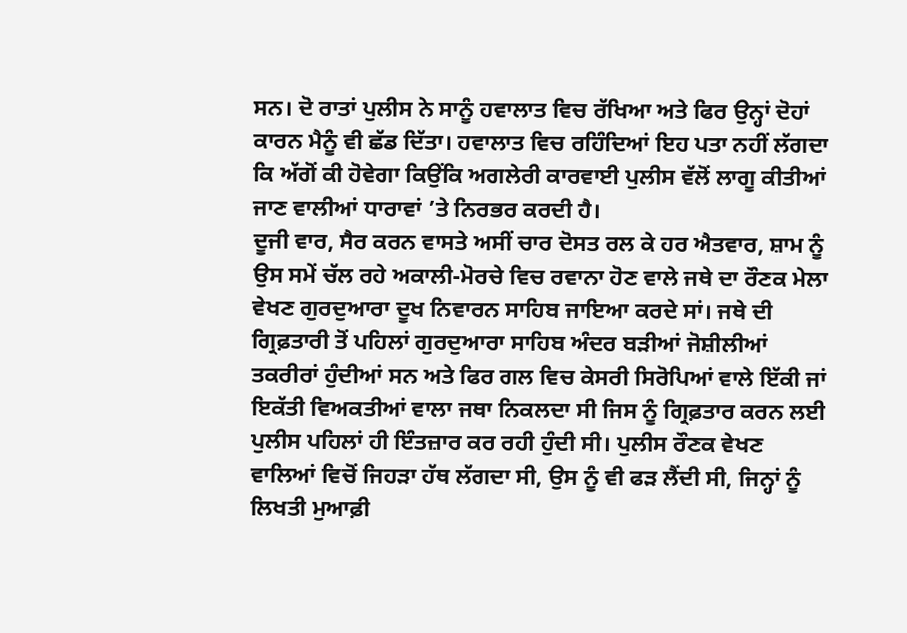ਸਨ। ਦੋ ਰਾਤਾਂ ਪੁਲੀਸ ਨੇ ਸਾਨੂੰ ਹਵਾਲਾਤ ਵਿਚ ਰੱਖਿਆ ਅਤੇ ਫਿਰ ਉਨ੍ਹਾਂ ਦੋਹਾਂ ਕਾਰਨ ਮੈਨੂੰ ਵੀ ਛੱਡ ਦਿੱਤਾ। ਹਵਾਲਾਤ ਵਿਚ ਰਹਿੰਦਿਆਂ ਇਹ ਪਤਾ ਨਹੀਂ ਲੱਗਦਾ ਕਿ ਅੱਗੋਂ ਕੀ ਹੋਵੇਗਾ ਕਿਉਂਕਿ ਅਗਲੇਰੀ ਕਾਰਵਾਈ ਪੁਲੀਸ ਵੱਲੋਂ ਲਾਗੂ ਕੀਤੀਆਂ ਜਾਣ ਵਾਲੀਆਂ ਧਾਰਾਵਾਂ ’ਤੇ ਨਿਰਭਰ ਕਰਦੀ ਹੈ।
ਦੂਜੀ ਵਾਰ, ਸੈਰ ਕਰਨ ਵਾਸਤੇ ਅਸੀਂ ਚਾਰ ਦੋਸਤ ਰਲ ਕੇ ਹਰ ਐਤਵਾਰ, ਸ਼ਾਮ ਨੂੰ ਉਸ ਸਮੇਂ ਚੱਲ ਰਹੇ ਅਕਾਲੀ-ਮੋਰਚੇ ਵਿਚ ਰਵਾਨਾ ਹੋਣ ਵਾਲੇ ਜਥੇ ਦਾ ਰੌਣਕ ਮੇਲਾ ਵੇਖਣ ਗੁਰਦੁਆਰਾ ਦੂਖ ਨਿਵਾਰਨ ਸਾਹਿਬ ਜਾਇਆ ਕਰਦੇ ਸਾਂ। ਜਥੇ ਦੀ ਗ੍ਰਿਫ਼ਤਾਰੀ ਤੋਂ ਪਹਿਲਾਂ ਗੁਰਦੁਆਰਾ ਸਾਹਿਬ ਅੰਦਰ ਬੜੀਆਂ ਜੋਸ਼ੀਲੀਆਂ ਤਕਰੀਰਾਂ ਹੁੰਦੀਆਂ ਸਨ ਅਤੇ ਫਿਰ ਗਲ ਵਿਚ ਕੇਸਰੀ ਸਿਰੋਪਿਆਂ ਵਾਲੇ ਇੱਕੀ ਜਾਂ ਇਕੱਤੀ ਵਿਅਕਤੀਆਂ ਵਾਲਾ ਜਥਾ ਨਿਕਲਦਾ ਸੀ ਜਿਸ ਨੂੰ ਗ੍ਰਿਫ਼ਤਾਰ ਕਰਨ ਲਈ ਪੁਲੀਸ ਪਹਿਲਾਂ ਹੀ ਇੰਤਜ਼ਾਰ ਕਰ ਰਹੀ ਹੁੰਦੀ ਸੀ। ਪੁਲੀਸ ਰੌਣਕ ਵੇਖਣ ਵਾਲਿਆਂ ਵਿਚੋਂ ਜਿਹੜਾ ਹੱਥ ਲੱਗਦਾ ਸੀ, ਉਸ ਨੂੰ ਵੀ ਫੜ ਲੈਂਦੀ ਸੀ, ਜਿਨ੍ਹਾਂ ਨੂੰ ਲਿਖਤੀ ਮੁਆਫ਼ੀ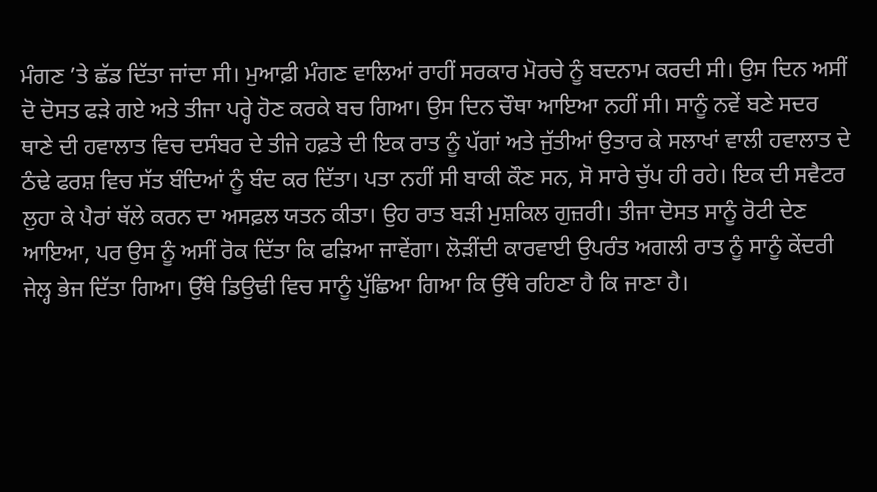ਮੰਗਣ ’ਤੇ ਛੱਡ ਦਿੱਤਾ ਜਾਂਦਾ ਸੀ। ਮੁਆਫ਼ੀ ਮੰਗਣ ਵਾਲਿਆਂ ਰਾਹੀਂ ਸਰਕਾਰ ਮੋਰਚੇ ਨੂੰ ਬਦਨਾਮ ਕਰਦੀ ਸੀ। ਉਸ ਦਿਨ ਅਸੀਂ ਦੋ ਦੋਸਤ ਫੜੇ ਗਏ ਅਤੇ ਤੀਜਾ ਪਰ੍ਹੇ ਹੋਣ ਕਰਕੇ ਬਚ ਗਿਆ। ਉਸ ਦਿਨ ਚੌਥਾ ਆਇਆ ਨਹੀਂ ਸੀ। ਸਾਨੂੰ ਨਵੇਂ ਬਣੇ ਸਦਰ ਥਾਣੇ ਦੀ ਹਵਾਲਾਤ ਵਿਚ ਦਸੰਬਰ ਦੇ ਤੀਜੇ ਹਫ਼ਤੇ ਦੀ ਇਕ ਰਾਤ ਨੂੰ ਪੱਗਾਂ ਅਤੇ ਜੁੱਤੀਆਂ ਉਤਾਰ ਕੇ ਸਲਾਖਾਂ ਵਾਲੀ ਹਵਾਲਾਤ ਦੇ ਠੰਢੇ ਫਰਸ਼ ਵਿਚ ਸੱਤ ਬੰਦਿਆਂ ਨੂੰ ਬੰਦ ਕਰ ਦਿੱਤਾ। ਪਤਾ ਨਹੀਂ ਸੀ ਬਾਕੀ ਕੌਣ ਸਨ, ਸੋ ਸਾਰੇ ਚੁੱਪ ਹੀ ਰਹੇ। ਇਕ ਦੀ ਸਵੈਟਰ ਲੁਹਾ ਕੇ ਪੈਰਾਂ ਥੱਲੇ ਕਰਨ ਦਾ ਅਸਫ਼ਲ ਯਤਨ ਕੀਤਾ। ਉਹ ਰਾਤ ਬੜੀ ਮੁਸ਼ਕਿਲ ਗੁਜ਼ਰੀ। ਤੀਜਾ ਦੋਸਤ ਸਾਨੂੰ ਰੋਟੀ ਦੇਣ ਆਇਆ, ਪਰ ਉਸ ਨੂੰ ਅਸੀਂ ਰੋਕ ਦਿੱਤਾ ਕਿ ਫੜਿਆ ਜਾਵੇਂਗਾ। ਲੋੜੀਂਦੀ ਕਾਰਵਾਈ ਉਪਰੰਤ ਅਗਲੀ ਰਾਤ ਨੂੰ ਸਾਨੂੰ ਕੇਂਦਰੀ ਜੇਲ੍ਹ ਭੇਜ ਦਿੱਤਾ ਗਿਆ। ਉੱਥੇ ਡਿਉਢੀ ਵਿਚ ਸਾਨੂੰ ਪੁੱਛਿਆ ਗਿਆ ਕਿ ਉੱਥੇ ਰਹਿਣਾ ਹੈ ਕਿ ਜਾਣਾ ਹੈ।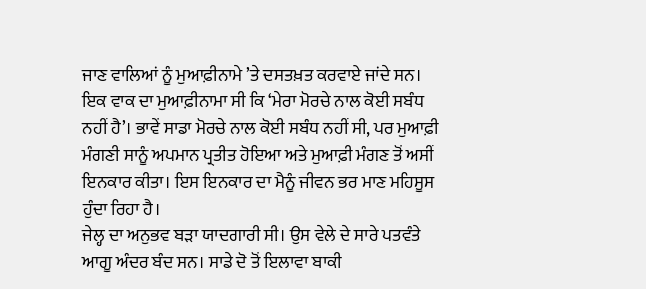ਜਾਣ ਵਾਲਿਆਂ ਨੂੰ ਮੁਆਫ਼ੀਨਾਮੇ ’ਤੇ ਦਸਤਖ਼ਤ ਕਰਵਾਏ ਜਾਂਦੇ ਸਨ। ਇਕ ਵਾਕ ਦਾ ਮੁਆਫ਼ੀਨਾਮਾ ਸੀ ਕਿ ‘ਮੇਰਾ ਮੋਰਚੇ ਨਾਲ ਕੋਈ ਸਬੰਧ ਨਹੀਂ ਹੈ’। ਭਾਵੇਂ ਸਾਡਾ ਮੋਰਚੇ ਨਾਲ ਕੋਈ ਸਬੰਧ ਨਹੀਂ ਸੀ, ਪਰ ਮੁਆਫ਼ੀ ਮੰਗਣੀ ਸਾਨੂੰ ਅਪਮਾਨ ਪ੍ਰਤੀਤ ਹੋਇਆ ਅਤੇ ਮੁਆਫ਼ੀ ਮੰਗਣ ਤੋਂ ਅਸੀਂ ਇਨਕਾਰ ਕੀਤਾ। ਇਸ ਇਨਕਾਰ ਦਾ ਮੈਨੂੰ ਜੀਵਨ ਭਰ ਮਾਣ ਮਹਿਸੂਸ ਹੁੰਦਾ ਰਿਹਾ ਹੈ।
ਜੇਲ੍ਹ ਦਾ ਅਨੁਭਵ ਬੜਾ ਯਾਦਗਾਰੀ ਸੀ। ਉਸ ਵੇਲੇ ਦੇ ਸਾਰੇ ਪਤਵੰਤੇ ਆਗੂ ਅੰਦਰ ਬੰਦ ਸਨ। ਸਾਡੇ ਦੋ ਤੋਂ ਇਲਾਵਾ ਬਾਕੀ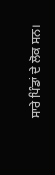ਸਾਰੇ ਪਿੰਡਾਂ ਦੇ ਲੋਕ ਸਨ।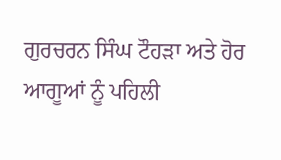ਗੁਰਚਰਨ ਸਿੰਘ ਟੌਹੜਾ ਅਤੇ ਹੋਰ ਆਗੂਆਂ ਨੂੰ ਪਹਿਲੀ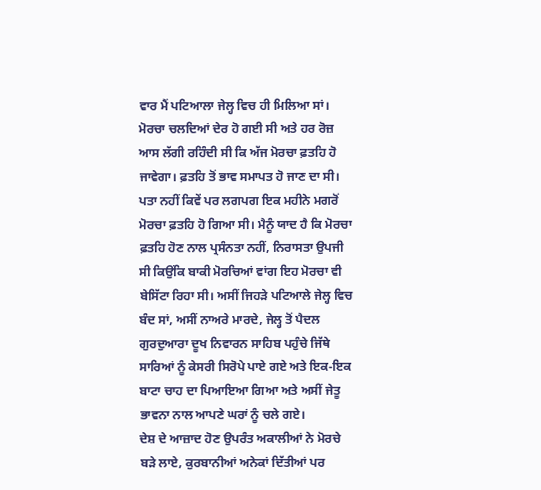ਵਾਰ ਮੈਂ ਪਟਿਆਲਾ ਜੇਲ੍ਹ ਵਿਚ ਹੀ ਮਿਲਿਆ ਸਾਂ। ਮੋਰਚਾ ਚਲਦਿਆਂ ਦੇਰ ਹੋ ਗਈ ਸੀ ਅਤੇ ਹਰ ਰੋਜ਼ ਆਸ ਲੱਗੀ ਰਹਿੰਦੀ ਸੀ ਕਿ ਅੱਜ ਮੋਰਚਾ ਫ਼ਤਹਿ ਹੋ ਜਾਵੇਗਾ। ਫ਼ਤਹਿ ਤੋਂ ਭਾਵ ਸਮਾਪਤ ਹੋ ਜਾਣ ਦਾ ਸੀ। ਪਤਾ ਨਹੀਂ ਕਿਵੇਂ ਪਰ ਲਗਪਗ ਇਕ ਮਹੀਨੇ ਮਗਰੋਂ ਮੋਰਚਾ ਫ਼ਤਹਿ ਹੋ ਗਿਆ ਸੀ। ਮੈਨੂੰ ਯਾਦ ਹੈ ਕਿ ਮੋਰਚਾ ਫ਼ਤਹਿ ਹੋਣ ਨਾਲ ਪ੍ਰਸੰਨਤਾ ਨਹੀਂ, ਨਿਰਾਸਤਾ ਉਪਜੀ ਸੀ ਕਿਉਂਕਿ ਬਾਕੀ ਮੋਰਚਿਆਂ ਵਾਂਗ ਇਹ ਮੋਰਚਾ ਵੀ ਬੇਸਿੱਟਾ ਰਿਹਾ ਸੀ। ਅਸੀਂ ਜਿਹੜੇ ਪਟਿਆਲੇ ਜੇਲ੍ਹ ਵਿਚ ਬੰਦ ਸਾਂ, ਅਸੀਂ ਨਾਅਰੇ ਮਾਰਦੇ, ਜੇਲ੍ਹ ਤੋਂ ਪੈਦਲ ਗੁਰਦੁਆਰਾ ਦੂਖ ਨਿਵਾਰਨ ਸਾਹਿਬ ਪਹੁੰਚੇ ਜਿੱਥੇ ਸਾਰਿਆਂ ਨੂੰ ਕੇਸਰੀ ਸਿਰੋਪੇ ਪਾਏ ਗਏ ਅਤੇ ਇਕ-ਇਕ ਬਾਟਾ ਚਾਹ ਦਾ ਪਿਆਇਆ ਗਿਆ ਅਤੇ ਅਸੀਂ ਜੇਤੂ ਭਾਵਨਾ ਨਾਲ ਆਪਣੇ ਘਰਾਂ ਨੂੰ ਚਲੇ ਗਏ।
ਦੇਸ਼ ਦੇ ਆਜ਼ਾਦ ਹੋਣ ਉਪਰੰਤ ਅਕਾਲੀਆਂ ਨੇ ਮੋਰਚੇ ਬੜੇ ਲਾਏ, ਕੁਰਬਾਨੀਆਂ ਅਨੇਕਾਂ ਦਿੱਤੀਆਂ ਪਰ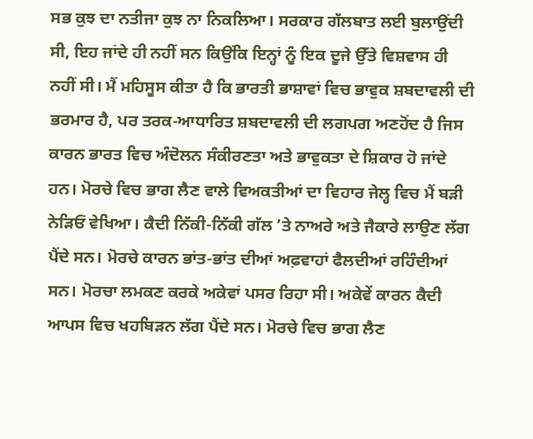ਸਭ ਕੁਝ ਦਾ ਨਤੀਜਾ ਕੁਝ ਨਾ ਨਿਕਲਿਆ। ਸਰਕਾਰ ਗੱਲਬਾਤ ਲਈ ਬੁਲਾਉਂਦੀ ਸੀ, ਇਹ ਜਾਂਦੇ ਹੀ ਨਹੀਂ ਸਨ ਕਿਉਂਕਿ ਇਨ੍ਹਾਂ ਨੂੰ ਇਕ ਦੂਜੇ ਉੱਤੇ ਵਿਸ਼ਵਾਸ ਹੀ ਨਹੀਂ ਸੀ। ਮੈਂ ਮਹਿਸੂਸ ਕੀਤਾ ਹੈ ਕਿ ਭਾਰਤੀ ਭਾਸ਼ਾਵਾਂ ਵਿਚ ਭਾਵੁਕ ਸ਼ਬਦਾਵਲੀ ਦੀ ਭਰਮਾਰ ਹੈ, ਪਰ ਤਰਕ-ਆਧਾਰਿਤ ਸ਼ਬਦਾਵਲੀ ਦੀ ਲਗਪਗ ਅਣਹੋਂਦ ਹੈ ਜਿਸ ਕਾਰਨ ਭਾਰਤ ਵਿਚ ਅੰਦੋਲਨ ਸੰਕੀਰਣਤਾ ਅਤੇ ਭਾਵੁਕਤਾ ਦੇ ਸ਼ਿਕਾਰ ਹੋ ਜਾਂਦੇ ਹਨ। ਮੋਰਚੇ ਵਿਚ ਭਾਗ ਲੈਣ ਵਾਲੇ ਵਿਅਕਤੀਆਂ ਦਾ ਵਿਹਾਰ ਜੇਲ੍ਹ ਵਿਚ ਮੈਂ ਬੜੀ ਨੇੜਿਓਂ ਵੇਖਿਆ। ਕੈਦੀ ਨਿੱਕੀ-ਨਿੱਕੀ ਗੱਲ ’ਤੇ ਨਾਅਰੇ ਅਤੇ ਜੈਕਾਰੇ ਲਾਉਣ ਲੱਗ ਪੈਂਦੇ ਸਨ। ਮੋਰਚੇ ਕਾਰਨ ਭਾਂਤ-ਭਾਂਤ ਦੀਆਂ ਅਫ਼ਵਾਹਾਂ ਫੈਲਦੀਆਂ ਰਹਿੰਦੀਆਂ ਸਨ। ਮੋਰਚਾ ਲਮਕਣ ਕਰਕੇ ਅਕੇਵਾਂ ਪਸਰ ਰਿਹਾ ਸੀ। ਅਕੇਵੇਂ ਕਾਰਨ ਕੈਦੀ ਆਪਸ ਵਿਚ ਖਹਬਿੜਨ ਲੱਗ ਪੈਂਦੇ ਸਨ। ਮੋਰਚੇ ਵਿਚ ਭਾਗ ਲੈਣ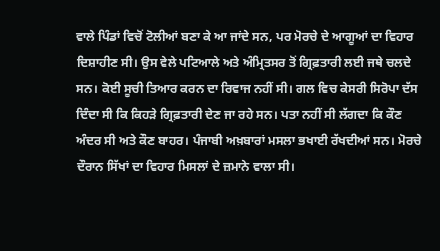ਵਾਲੇ ਪਿੰਡਾਂ ਵਿਚੋਂ ਟੋਲੀਆਂ ਬਣਾ ਕੇ ਆ ਜਾਂਦੇ ਸਨ, ਪਰ ਮੋਰਚੇ ਦੇ ਆਗੂਆਂ ਦਾ ਵਿਹਾਰ ਦਿਸ਼ਾਹੀਣ ਸੀ। ਉਸ ਵੇਲੇ ਪਟਿਆਲੇ ਅਤੇ ਅੰਮ੍ਰਿਤਸਰ ਤੋਂ ਗ੍ਰਿਫ਼ਤਾਰੀ ਲਈ ਜਥੇ ਚਲਦੇ ਸਨ। ਕੋਈ ਸੂਚੀ ਤਿਆਰ ਕਰਨ ਦਾ ਰਿਵਾਜ ਨਹੀਂ ਸੀ। ਗਲ ਵਿਚ ਕੇਸਰੀ ਸਿਰੋਪਾ ਦੱਸ ਦਿੰਦਾ ਸੀ ਕਿ ਕਿਹੜੇ ਗ੍ਰਿਫ਼ਤਾਰੀ ਦੇਣ ਜਾ ਰਹੇ ਸਨ। ਪਤਾ ਨਹੀਂ ਸੀ ਲੱਗਦਾ ਕਿ ਕੌਣ ਅੰਦਰ ਸੀ ਅਤੇ ਕੌਣ ਬਾਹਰ। ਪੰਜਾਬੀ ਅਖ਼ਬਾਰਾਂ ਮਸਲਾ ਭਖਾਈ ਰੱਖਦੀਆਂ ਸਨ। ਮੋਰਚੇ ਦੌਰਾਨ ਸਿੱਖਾਂ ਦਾ ਵਿਹਾਰ ਮਿਸਲਾਂ ਦੇ ਜ਼ਮਾਨੇ ਵਾਲਾ ਸੀ।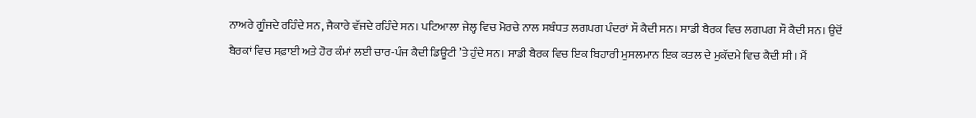ਨਾਅਰੇ ਗੂੰਜਦੇ ਰਹਿੰਦੇ ਸਨ, ਜੈਕਾਰੇ ਵੱਜਦੇ ਰਹਿੰਦੇ ਸਨ। ਪਟਿਆਲਾ ਜੇਲ੍ਹ ਵਿਚ ਮੋਰਚੇ ਨਾਲ ਸਬੰਧਤ ਲਗਪਗ ਪੰਦਰਾਂ ਸੌ ਕੈਦੀ ਸਨ। ਸਾਡੀ ਬੈਰਕ ਵਿਚ ਲਗਪਗ ਸੌ ਕੈਦੀ ਸਨ। ਉਦੋਂ ਬੈਰਕਾਂ ਵਿਚ ਸਫ਼ਾਈ ਅਤੇ ਹੋਰ ਕੰਮਾਂ ਲਈ ਚਾਰ-ਪੰਜ ਕੈਦੀ ਡਿਊਟੀ ’ਤੇ ਹੁੰਦੇ ਸਨ। ਸਾਡੀ ਬੈਰਕ ਵਿਚ ਇਕ ਬਿਹਾਰੀ ਮੁਸਲਮਾਨ ਇਕ ਕਤਲ ਦੇ ਮੁਕੱਦਮੇ ਵਿਚ ਕੈਦੀ ਸੀ। ਮੈਂ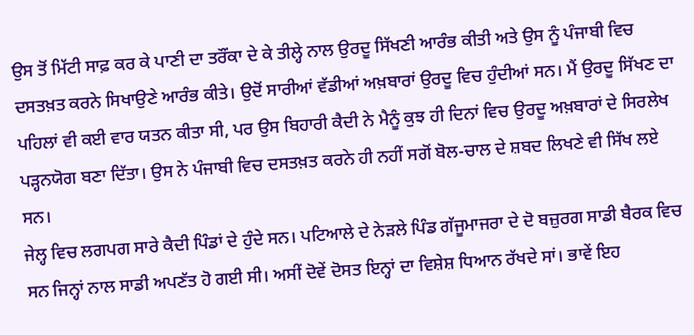ਉਸ ਤੋਂ ਮਿੱਟੀ ਸਾਫ਼ ਕਰ ਕੇ ਪਾਣੀ ਦਾ ਤਰੌਂਕਾ ਦੇ ਕੇ ਤੀਲ੍ਹੇ ਨਾਲ ਉਰਦੂ ਸਿੱਖਣੀ ਆਰੰਭ ਕੀਤੀ ਅਤੇ ਉਸ ਨੂੰ ਪੰਜਾਬੀ ਵਿਚ ਦਸਤਖ਼ਤ ਕਰਨੇ ਸਿਖਾਉਣੇ ਆਰੰਭ ਕੀਤੇ। ਉਦੋਂ ਸਾਰੀਆਂ ਵੱਡੀਆਂ ਅਖ਼ਬਾਰਾਂ ਉਰਦੂ ਵਿਚ ਹੁੰਦੀਆਂ ਸਨ। ਮੈਂ ਉਰਦੂ ਸਿੱਖਣ ਦਾ ਪਹਿਲਾਂ ਵੀ ਕਈ ਵਾਰ ਯਤਨ ਕੀਤਾ ਸੀ, ਪਰ ਉਸ ਬਿਹਾਰੀ ਕੈਦੀ ਨੇ ਮੈਨੂੰ ਕੁਝ ਹੀ ਦਿਨਾਂ ਵਿਚ ਉਰਦੂ ਅਖ਼ਬਾਰਾਂ ਦੇ ਸਿਰਲੇਖ ਪੜ੍ਹਨਯੋਗ ਬਣਾ ਦਿੱਤਾ। ਉਸ ਨੇ ਪੰਜਾਬੀ ਵਿਚ ਦਸਤਖ਼ਤ ਕਰਨੇ ਹੀ ਨਹੀਂ ਸਗੋਂ ਬੋਲ-ਚਾਲ ਦੇ ਸ਼ਬਦ ਲਿਖਣੇ ਵੀ ਸਿੱਖ ਲਏ ਸਨ।
ਜੇਲ੍ਹ ਵਿਚ ਲਗਪਗ ਸਾਰੇ ਕੈਦੀ ਪਿੰਡਾਂ ਦੇ ਹੁੰਦੇ ਸਨ। ਪਟਿਆਲੇ ਦੇ ਨੇੜਲੇ ਪਿੰਡ ਗੱਜੂਮਾਜਰਾ ਦੇ ਦੋ ਬਜ਼ੁਰਗ ਸਾਡੀ ਬੈਰਕ ਵਿਚ ਸਨ ਜਿਨ੍ਹਾਂ ਨਾਲ ਸਾਡੀ ਅਪਣੱਤ ਹੋ ਗਈ ਸੀ। ਅਸੀਂ ਦੋਵੇਂ ਦੋਸਤ ਇਨ੍ਹਾਂ ਦਾ ਵਿਸ਼ੇਸ਼ ਧਿਆਨ ਰੱਖਦੇ ਸਾਂ। ਭਾਵੇਂ ਇਹ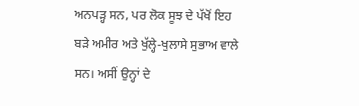ਅਨਪੜ੍ਹ ਸਨ, ਪਰ ਲੋਕ ਸੂਝ ਦੇ ਪੱਖੋਂ ਇਹ ਬੜੇ ਅਮੀਰ ਅਤੇ ਖੁੱਲ੍ਹੇ-ਖੁਲਾਸੇ ਸੁਭਾਅ ਵਾਲੇ ਸਨ। ਅਸੀਂ ਉਨ੍ਹਾਂ ਦੇ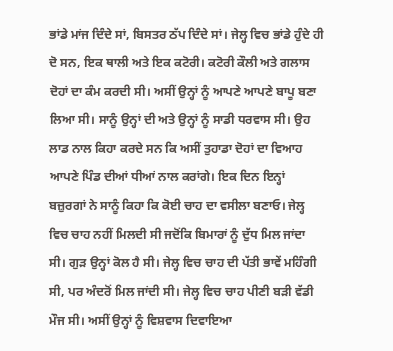ਭਾਂਡੇ ਮਾਂਜ ਦਿੰਦੇ ਸਾਂ, ਬਿਸਤਰ ਠੱਪ ਦਿੰਦੇ ਸਾਂ। ਜੇਲ੍ਹ ਵਿਚ ਭਾਂਡੇ ਹੁੰਦੇ ਹੀ ਦੋ ਸਨ, ਇਕ ਥਾਲੀ ਅਤੇ ਇਕ ਕਟੋਰੀ। ਕਟੋਰੀ ਕੌਲੀ ਅਤੇ ਗਲਾਸ ਦੋਹਾਂ ਦਾ ਕੰਮ ਕਰਦੀ ਸੀ। ਅਸੀਂ ਉਨ੍ਹਾਂ ਨੂੰ ਆਪਣੇ ਆਪਣੇ ਬਾਪੂ ਬਣਾ ਲਿਆ ਸੀ। ਸਾਨੂੰ ਉਨ੍ਹਾਂ ਦੀ ਅਤੇ ਉਨ੍ਹਾਂ ਨੂੰ ਸਾਡੀ ਧਰਵਾਸ ਸੀ। ਉਹ ਲਾਡ ਨਾਲ ਕਿਹਾ ਕਰਦੇ ਸਨ ਕਿ ਅਸੀਂ ਤੁਹਾਡਾ ਦੋਹਾਂ ਦਾ ਵਿਆਹ ਆਪਣੇ ਪਿੰਡ ਦੀਆਂ ਧੀਆਂ ਨਾਲ ਕਰਾਂਗੇ। ਇਕ ਦਿਨ ਇਨ੍ਹਾਂ ਬਜ਼ੁਰਗਾਂ ਨੇ ਸਾਨੂੰ ਕਿਹਾ ਕਿ ਕੋਈ ਚਾਹ ਦਾ ਵਸੀਲਾ ਬਣਾਓ। ਜੇਲ੍ਹ ਵਿਚ ਚਾਹ ਨਹੀਂ ਮਿਲਦੀ ਸੀ ਜਦੋਂਕਿ ਬਿਮਾਰਾਂ ਨੂੰ ਦੁੱਧ ਮਿਲ ਜਾਂਦਾ ਸੀ। ਗੁੜ ਉਨ੍ਹਾਂ ਕੋਲ ਹੈ ਸੀ। ਜੇਲ੍ਹ ਵਿਚ ਚਾਹ ਦੀ ਪੱਤੀ ਭਾਵੇਂ ਮਹਿੰਗੀ ਸੀ, ਪਰ ਅੰਦਰੋਂ ਮਿਲ ਜਾਂਦੀ ਸੀ। ਜੇਲ੍ਹ ਵਿਚ ਚਾਹ ਪੀਣੀ ਬੜੀ ਵੱਡੀ ਮੌਜ ਸੀ। ਅਸੀਂ ਉਨ੍ਹਾਂ ਨੂੰ ਵਿਸ਼ਵਾਸ ਦਿਵਾਇਆ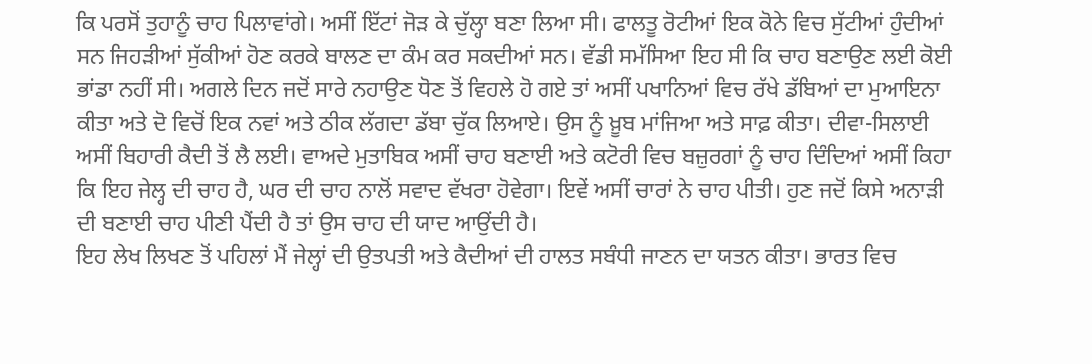ਕਿ ਪਰਸੋਂ ਤੁਹਾਨੂੰ ਚਾਹ ਪਿਲਾਵਾਂਗੇ। ਅਸੀਂ ਇੱਟਾਂ ਜੋੜ ਕੇ ਚੁੱਲ੍ਹਾ ਬਣਾ ਲਿਆ ਸੀ। ਫਾਲਤੂ ਰੋਟੀਆਂ ਇਕ ਕੋਨੇ ਵਿਚ ਸੁੱਟੀਆਂ ਹੁੰਦੀਆਂ ਸਨ ਜਿਹੜੀਆਂ ਸੁੱਕੀਆਂ ਹੋਣ ਕਰਕੇ ਬਾਲਣ ਦਾ ਕੰਮ ਕਰ ਸਕਦੀਆਂ ਸਨ। ਵੱਡੀ ਸਮੱਸਿਆ ਇਹ ਸੀ ਕਿ ਚਾਹ ਬਣਾਉਣ ਲਈ ਕੋਈ ਭਾਂਡਾ ਨਹੀਂ ਸੀ। ਅਗਲੇ ਦਿਨ ਜਦੋਂ ਸਾਰੇ ਨਹਾਉਣ ਧੋਣ ਤੋਂ ਵਿਹਲੇ ਹੋ ਗਏ ਤਾਂ ਅਸੀਂ ਪਖਾਨਿਆਂ ਵਿਚ ਰੱਖੇ ਡੱਬਿਆਂ ਦਾ ਮੁਆਇਨਾ ਕੀਤਾ ਅਤੇ ਦੋ ਵਿਚੋਂ ਇਕ ਨਵਾਂ ਅਤੇ ਠੀਕ ਲੱਗਦਾ ਡੱਬਾ ਚੁੱਕ ਲਿਆਏ। ਉਸ ਨੂੰ ਖ਼ੂਬ ਮਾਂਜਿਆ ਅਤੇ ਸਾਫ਼ ਕੀਤਾ। ਦੀਵਾ-ਸਿਲਾਈ ਅਸੀਂ ਬਿਹਾਰੀ ਕੈਦੀ ਤੋਂ ਲੈ ਲਈ। ਵਾਅਦੇ ਮੁਤਾਬਿਕ ਅਸੀਂ ਚਾਹ ਬਣਾਈ ਅਤੇ ਕਟੋਰੀ ਵਿਚ ਬਜ਼ੁਰਗਾਂ ਨੂੰ ਚਾਹ ਦਿੰਦਿਆਂ ਅਸੀਂ ਕਿਹਾ ਕਿ ਇਹ ਜੇਲ੍ਹ ਦੀ ਚਾਹ ਹੈ, ਘਰ ਦੀ ਚਾਹ ਨਾਲੋਂ ਸਵਾਦ ਵੱਖਰਾ ਹੋਵੇਗਾ। ਇਵੇਂ ਅਸੀਂ ਚਾਰਾਂ ਨੇ ਚਾਹ ਪੀਤੀ। ਹੁਣ ਜਦੋਂ ਕਿਸੇ ਅਨਾੜੀ ਦੀ ਬਣਾਈ ਚਾਹ ਪੀਣੀ ਪੈਂਦੀ ਹੈ ਤਾਂ ਉਸ ਚਾਹ ਦੀ ਯਾਦ ਆਉਂਦੀ ਹੈ।
ਇਹ ਲੇਖ ਲਿਖਣ ਤੋਂ ਪਹਿਲਾਂ ਮੈਂ ਜੇਲ੍ਹਾਂ ਦੀ ਉਤਪਤੀ ਅਤੇ ਕੈਦੀਆਂ ਦੀ ਹਾਲਤ ਸਬੰਧੀ ਜਾਣਨ ਦਾ ਯਤਨ ਕੀਤਾ। ਭਾਰਤ ਵਿਚ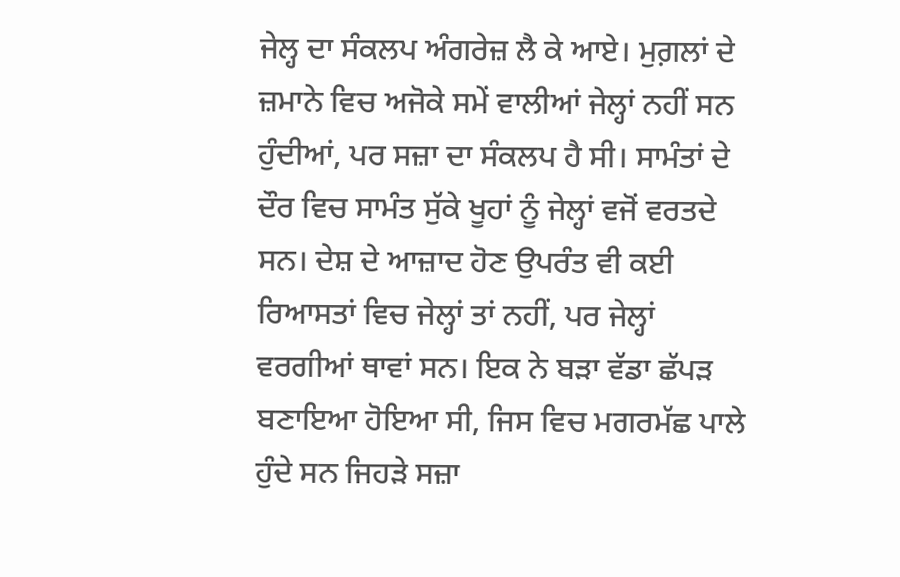ਜੇਲ੍ਹ ਦਾ ਸੰਕਲਪ ਅੰਗਰੇਜ਼ ਲੈ ਕੇ ਆਏ। ਮੁਗ਼ਲਾਂ ਦੇ ਜ਼ਮਾਨੇ ਵਿਚ ਅਜੋਕੇ ਸਮੇਂ ਵਾਲੀਆਂ ਜੇਲ੍ਹਾਂ ਨਹੀਂ ਸਨ ਹੁੰਦੀਆਂ, ਪਰ ਸਜ਼ਾ ਦਾ ਸੰਕਲਪ ਹੈ ਸੀ। ਸਾਮੰਤਾਂ ਦੇ ਦੌਰ ਵਿਚ ਸਾਮੰਤ ਸੁੱਕੇ ਖੂਹਾਂ ਨੂੰ ਜੇਲ੍ਹਾਂ ਵਜੋਂ ਵਰਤਦੇ ਸਨ। ਦੇਸ਼ ਦੇ ਆਜ਼ਾਦ ਹੋਣ ਉਪਰੰਤ ਵੀ ਕਈ ਰਿਆਸਤਾਂ ਵਿਚ ਜੇਲ੍ਹਾਂ ਤਾਂ ਨਹੀਂ, ਪਰ ਜੇਲ੍ਹਾਂ ਵਰਗੀਆਂ ਥਾਵਾਂ ਸਨ। ਇਕ ਨੇ ਬੜਾ ਵੱਡਾ ਛੱਪੜ ਬਣਾਇਆ ਹੋਇਆ ਸੀ, ਜਿਸ ਵਿਚ ਮਗਰਮੱਛ ਪਾਲੇ ਹੁੰਦੇ ਸਨ ਜਿਹੜੇ ਸਜ਼ਾ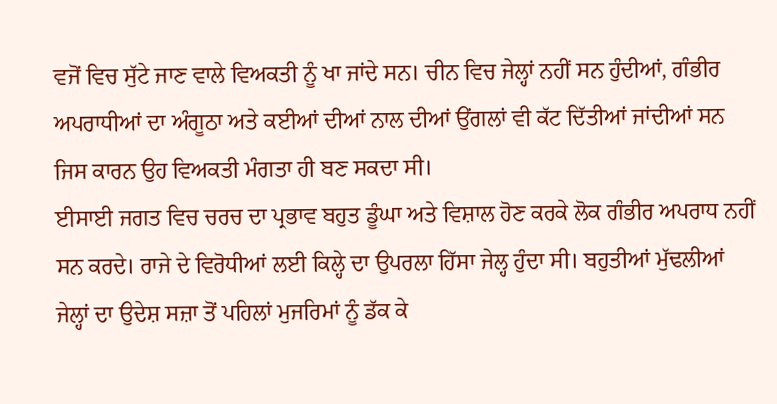ਵਜੋਂ ਵਿਚ ਸੁੱਟੇ ਜਾਣ ਵਾਲੇ ਵਿਅਕਤੀ ਨੂੰ ਖਾ ਜਾਂਦੇ ਸਨ। ਚੀਨ ਵਿਚ ਜੇਲ੍ਹਾਂ ਨਹੀਂ ਸਨ ਹੁੰਦੀਆਂ, ਗੰਭੀਰ ਅਪਰਾਧੀਆਂ ਦਾ ਅੰਗੂਠਾ ਅਤੇ ਕਈਆਂ ਦੀਆਂ ਨਾਲ ਦੀਆਂ ਉਂਗਲਾਂ ਵੀ ਕੱਟ ਦਿੱਤੀਆਂ ਜਾਂਦੀਆਂ ਸਨ ਜਿਸ ਕਾਰਨ ਉਹ ਵਿਅਕਤੀ ਮੰਗਤਾ ਹੀ ਬਣ ਸਕਦਾ ਸੀ।
ਈਸਾਈ ਜਗਤ ਵਿਚ ਚਰਚ ਦਾ ਪ੍ਰਭਾਵ ਬਹੁਤ ਡੂੰਘਾ ਅਤੇ ਵਿਸ਼ਾਲ ਹੋਣ ਕਰਕੇ ਲੋਕ ਗੰਭੀਰ ਅਪਰਾਧ ਨਹੀਂ ਸਨ ਕਰਦੇ। ਰਾਜੇ ਦੇ ਵਿਰੋਧੀਆਂ ਲਈ ਕਿਲ੍ਹੇ ਦਾ ਉਪਰਲਾ ਹਿੱਸਾ ਜੇਲ੍ਹ ਹੁੰਦਾ ਸੀ। ਬਹੁਤੀਆਂ ਮੁੱਢਲੀਆਂ ਜੇਲ੍ਹਾਂ ਦਾ ਉਦੇਸ਼ ਸਜ਼ਾ ਤੋਂ ਪਹਿਲਾਂ ਮੁਜਰਿਮਾਂ ਨੂੰ ਡੱਕ ਕੇ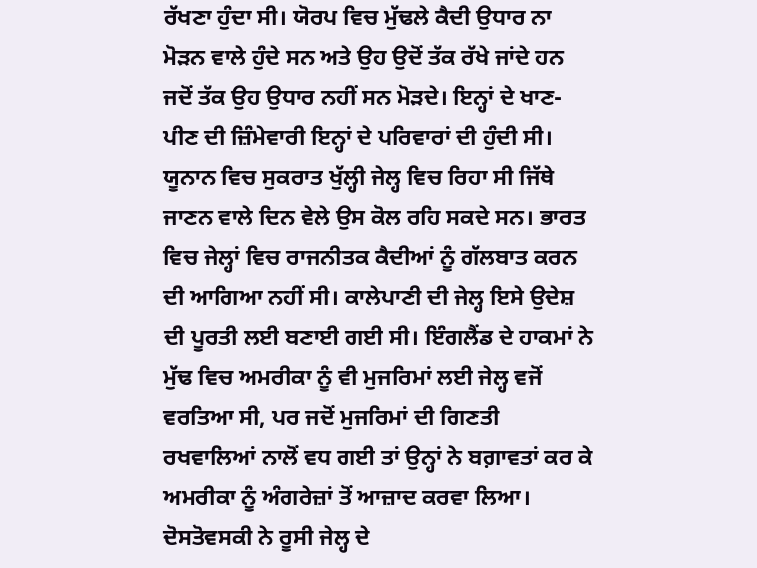ਰੱਖਣਾ ਹੁੰਦਾ ਸੀ। ਯੋਰਪ ਵਿਚ ਮੁੱਢਲੇ ਕੈਦੀ ਉਧਾਰ ਨਾ ਮੋੜਨ ਵਾਲੇ ਹੁੰਦੇ ਸਨ ਅਤੇ ਉਹ ਉਦੋਂ ਤੱਕ ਰੱਖੇ ਜਾਂਦੇ ਹਨ ਜਦੋਂ ਤੱਕ ਉਹ ਉਧਾਰ ਨਹੀਂ ਸਨ ਮੋੜਦੇ। ਇਨ੍ਹਾਂ ਦੇ ਖਾਣ-ਪੀਣ ਦੀ ਜ਼ਿੰਮੇਵਾਰੀ ਇਨ੍ਹਾਂ ਦੇ ਪਰਿਵਾਰਾਂ ਦੀ ਹੁੰਦੀ ਸੀ। ਯੂਨਾਨ ਵਿਚ ਸੁਕਰਾਤ ਖੁੱਲ੍ਹੀ ਜੇਲ੍ਹ ਵਿਚ ਰਿਹਾ ਸੀ ਜਿੱਥੇ ਜਾਣਨ ਵਾਲੇ ਦਿਨ ਵੇਲੇ ਉਸ ਕੋਲ ਰਹਿ ਸਕਦੇ ਸਨ। ਭਾਰਤ ਵਿਚ ਜੇਲ੍ਹਾਂ ਵਿਚ ਰਾਜਨੀਤਕ ਕੈਦੀਆਂ ਨੂੰ ਗੱਲਬਾਤ ਕਰਨ ਦੀ ਆਗਿਆ ਨਹੀਂ ਸੀ। ਕਾਲੇਪਾਣੀ ਦੀ ਜੇਲ੍ਹ ਇਸੇ ਉਦੇਸ਼ ਦੀ ਪੂਰਤੀ ਲਈ ਬਣਾਈ ਗਈ ਸੀ। ਇੰਗਲੈਂਡ ਦੇ ਹਾਕਮਾਂ ਨੇ ਮੁੱਢ ਵਿਚ ਅਮਰੀਕਾ ਨੂੰ ਵੀ ਮੁਜਰਿਮਾਂ ਲਈ ਜੇਲ੍ਹ ਵਜੋਂ ਵਰਤਿਆ ਸੀ, ਪਰ ਜਦੋਂ ਮੁਜਰਿਮਾਂ ਦੀ ਗਿਣਤੀ ਰਖਵਾਲਿਆਂ ਨਾਲੋਂ ਵਧ ਗਈ ਤਾਂ ਉਨ੍ਹਾਂ ਨੇ ਬਗ਼ਾਵਤਾਂ ਕਰ ਕੇ ਅਮਰੀਕਾ ਨੂੰ ਅੰਗਰੇਜ਼ਾਂ ਤੋਂ ਆਜ਼ਾਦ ਕਰਵਾ ਲਿਆ। ਦੋਸਤੋਵਸਕੀ ਨੇ ਰੂਸੀ ਜੇਲ੍ਹ ਦੇ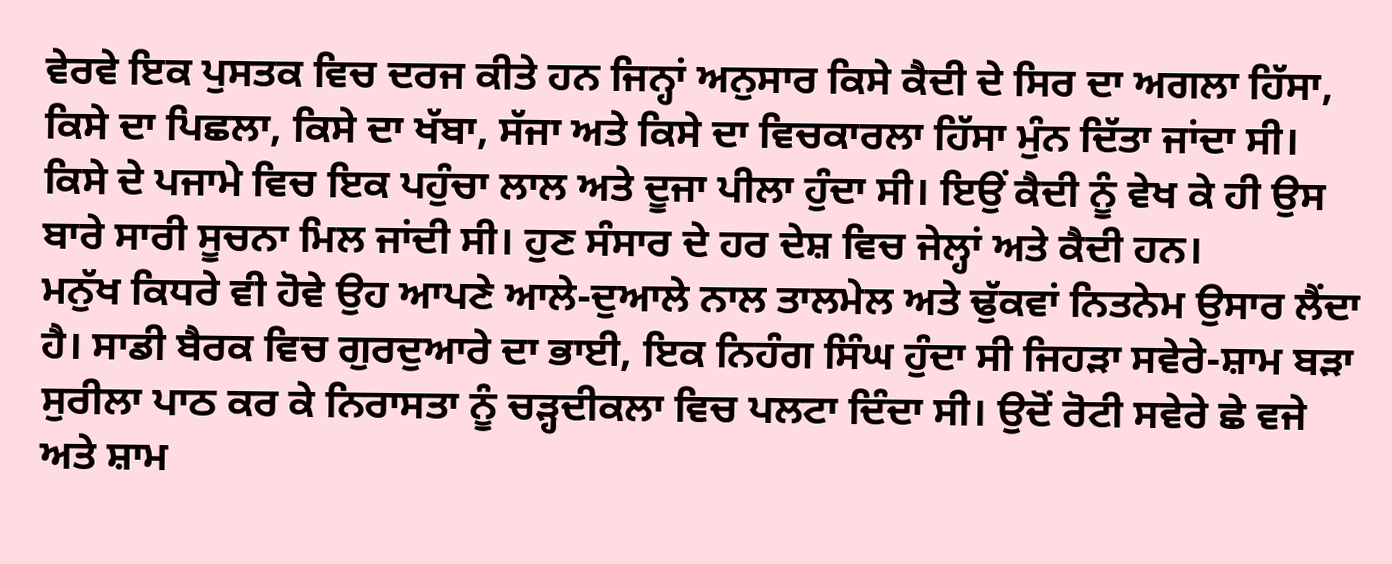ਵੇਰਵੇ ਇਕ ਪੁਸਤਕ ਵਿਚ ਦਰਜ ਕੀਤੇ ਹਨ ਜਿਨ੍ਹਾਂ ਅਨੁਸਾਰ ਕਿਸੇ ਕੈਦੀ ਦੇ ਸਿਰ ਦਾ ਅਗਲਾ ਹਿੱਸਾ, ਕਿਸੇ ਦਾ ਪਿਛਲਾ, ਕਿਸੇ ਦਾ ਖੱਬਾ, ਸੱਜਾ ਅਤੇ ਕਿਸੇ ਦਾ ਵਿਚਕਾਰਲਾ ਹਿੱਸਾ ਮੁੰਨ ਦਿੱਤਾ ਜਾਂਦਾ ਸੀ। ਕਿਸੇ ਦੇ ਪਜਾਮੇ ਵਿਚ ਇਕ ਪਹੁੰਚਾ ਲਾਲ ਅਤੇ ਦੂਜਾ ਪੀਲਾ ਹੁੰਦਾ ਸੀ। ਇਉਂ ਕੈਦੀ ਨੂੰ ਵੇਖ ਕੇ ਹੀ ਉਸ ਬਾਰੇ ਸਾਰੀ ਸੂਚਨਾ ਮਿਲ ਜਾਂਦੀ ਸੀ। ਹੁਣ ਸੰਸਾਰ ਦੇ ਹਰ ਦੇਸ਼ ਵਿਚ ਜੇਲ੍ਹਾਂ ਅਤੇ ਕੈਦੀ ਹਨ।
ਮਨੁੱਖ ਕਿਧਰੇ ਵੀ ਹੋਵੇ ਉਹ ਆਪਣੇ ਆਲੇ-ਦੁਆਲੇ ਨਾਲ ਤਾਲਮੇਲ ਅਤੇ ਢੁੱਕਵਾਂ ਨਿਤਨੇਮ ਉਸਾਰ ਲੈਂਦਾ ਹੈ। ਸਾਡੀ ਬੈਰਕ ਵਿਚ ਗੁਰਦੁਆਰੇ ਦਾ ਭਾਈ, ਇਕ ਨਿਹੰਗ ਸਿੰਘ ਹੁੰਦਾ ਸੀ ਜਿਹੜਾ ਸਵੇਰੇ-ਸ਼ਾਮ ਬੜਾ ਸੁਰੀਲਾ ਪਾਠ ਕਰ ਕੇ ਨਿਰਾਸਤਾ ਨੂੰ ਚੜ੍ਹਦੀਕਲਾ ਵਿਚ ਪਲਟਾ ਦਿੰਦਾ ਸੀ। ਉਦੋਂ ਰੋਟੀ ਸਵੇਰੇ ਛੇ ਵਜੇ ਅਤੇ ਸ਼ਾਮ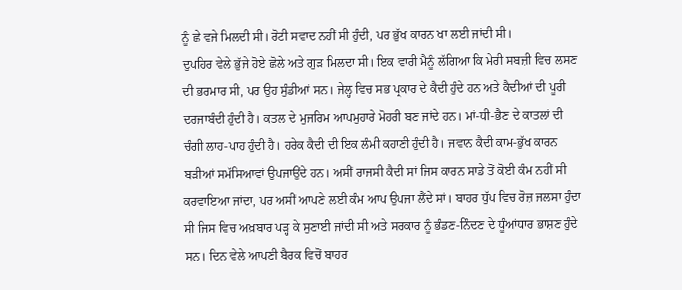ਨੂੰ ਛੇ ਵਜੇ ਮਿਲਦੀ ਸੀ। ਰੋਟੀ ਸਵਾਦ ਨਹੀਂ ਸੀ ਹੁੰਦੀ, ਪਰ ਭੁੱਖ ਕਾਰਨ ਖਾ ਲਈ ਜਾਂਦੀ ਸੀ।
ਦੁਪਹਿਰ ਵੇਲੇ ਭੁੱਜੇ ਹੋਏ ਛੋਲੇ ਅਤੇ ਗੁੜ ਮਿਲਦਾ ਸੀ। ਇਕ ਵਾਰੀ ਮੈਨੂੰ ਲੱਗਿਆ ਕਿ ਮੇਰੀ ਸਬਜ਼ੀ ਵਿਚ ਲਸਣ ਦੀ ਭਰਮਾਰ ਸੀ, ਪਰ ਉਹ ਸੁੰਡੀਆਂ ਸਨ। ਜੇਲ੍ਹ ਵਿਚ ਸਭ ਪ੍ਰਕਾਰ ਦੇ ਕੈਦੀ ਹੁੰਦੇ ਹਨ ਅਤੇ ਕੈਦੀਆਂ ਦੀ ਪੂਰੀ ਦਰਜਾਬੰਦੀ ਹੁੰਦੀ ਹੈ। ਕਤਲ ਦੇ ਮੁਜਰਿਮ ਆਪਮੁਹਾਰੇ ਮੋਹਰੀ ਬਣ ਜਾਂਦੇ ਹਨ। ਮਾਂ-ਧੀ-ਭੈਣ ਦੇ ਕਾਤਲਾਂ ਦੀ ਚੰਗੀ ਲਾਹ-ਪਾਹ ਹੁੰਦੀ ਹੈ। ਹਰੇਕ ਕੈਦੀ ਦੀ ਇਕ ਲੰਮੀ ਕਹਾਣੀ ਹੁੰਦੀ ਹੈ। ਜਵਾਨ ਕੈਦੀ ਕਾਮ-ਭੁੱਖ ਕਾਰਨ ਬੜੀਆਂ ਸਮੱਸਿਆਵਾਂ ਉਪਜਾਉਂਦੇ ਹਨ। ਅਸੀਂ ਰਾਜਸੀ ਕੈਦੀ ਸਾਂ ਜਿਸ ਕਾਰਨ ਸਾਡੇ ਤੋਂ ਕੋਈ ਕੰਮ ਨਹੀਂ ਸੀ ਕਰਵਾਇਆ ਜਾਂਦਾ, ਪਰ ਅਸੀਂ ਆਪਣੇ ਲਈ ਕੰਮ ਆਪ ਉਪਜਾ ਲੈਂਦੇ ਸਾਂ। ਬਾਹਰ ਧੁੱਪ ਵਿਚ ਰੋਜ਼ ਜਲਸਾ ਹੁੰਦਾ ਸੀ ਜਿਸ ਵਿਚ ਅਖ਼ਬਾਰ ਪੜ੍ਹ ਕੇ ਸੁਣਾਈ ਜਾਂਦੀ ਸੀ ਅਤੇ ਸਰਕਾਰ ਨੂੰ ਭੰਡਣ-ਨਿੰਦਣ ਦੇ ਧੂੰਆਂਧਾਰ ਭਾਸ਼ਣ ਹੁੰਦੇ ਸਨ। ਦਿਨ ਵੇਲੇ ਆਪਣੀ ਬੈਰਕ ਵਿਚੋਂ ਬਾਹਰ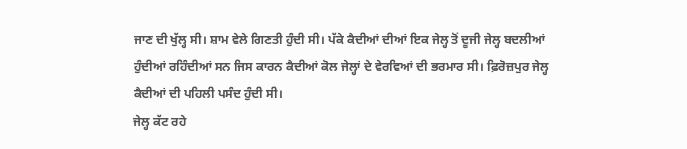ਜਾਣ ਦੀ ਖੁੱਲ੍ਹ ਸੀ। ਸ਼ਾਮ ਵੇਲੇ ਗਿਣਤੀ ਹੁੰਦੀ ਸੀ। ਪੱਕੇ ਕੈਦੀਆਂ ਦੀਆਂ ਇਕ ਜੇਲ੍ਹ ਤੋਂ ਦੂਜੀ ਜੇਲ੍ਹ ਬਦਲੀਆਂ ਹੁੰਦੀਆਂ ਰਹਿੰਦੀਆਂ ਸਨ ਜਿਸ ਕਾਰਨ ਕੈਦੀਆਂ ਕੋਲ ਜੇਲ੍ਹਾਂ ਦੇ ਵੇਰਵਿਆਂ ਦੀ ਭਰਮਾਰ ਸੀ। ਫ਼ਿਰੋਜ਼ਪੁਰ ਜੇਲ੍ਹ ਕੈਦੀਆਂ ਦੀ ਪਹਿਲੀ ਪਸੰਦ ਹੁੰਦੀ ਸੀ।
ਜੇਲ੍ਹ ਕੱਟ ਰਹੇ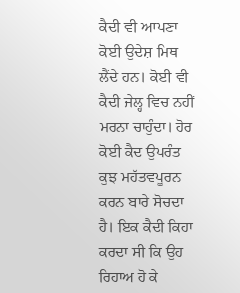ਕੈਦੀ ਵੀ ਆਪਣਾ ਕੋਈ ਉਦੇਸ਼ ਮਿਥ ਲੈਂਦੇ ਹਨ। ਕੋਈ ਵੀ ਕੈਦੀ ਜੇਲ੍ਹ ਵਿਚ ਨਹੀਂ ਮਰਨਾ ਚਾਹੁੰਦਾ। ਹੋਰ ਕੋਈ ਕੈਦ ਉਪਰੰਤ ਕੁਝ ਮਹੱਤਵਪੂਰਨ ਕਰਨ ਬਾਰੇ ਸੋਚਦਾ ਹੈ। ਇਕ ਕੈਦੀ ਕਿਹਾ ਕਰਦਾ ਸੀ ਕਿ ਉਹ ਰਿਹਾਅ ਹੋ ਕੇ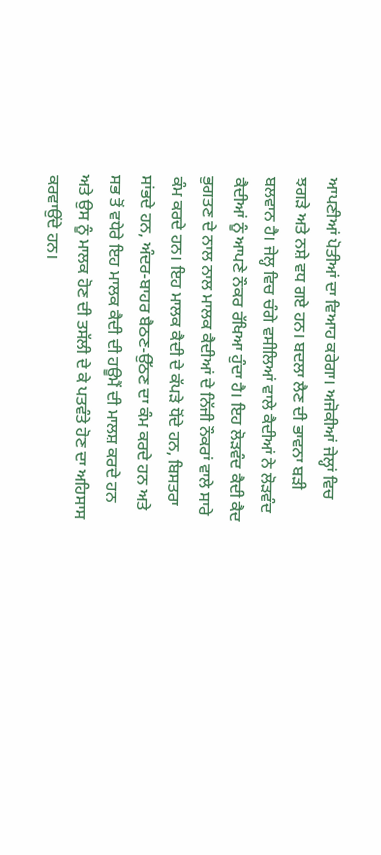ਆਪਣੀਆਂ ਪੋਤੀਆਂ ਦਾ ਵਿਆਹ ਕਰੇਗਾ। ਅਜੋਕੀਆਂ ਜੇਲ੍ਹਾਂ ਵਿਚ ਝਗੜੇ ਅਤੇ ਨਸ਼ੇ ਵਧ ਗਏ ਹਨ। ਬਦਲਾ ਲੈਣ ਦੀ ਭਾਵਨਾ ਬੜੀ ਬਲਵਾਨ ਹੈ। ਜੇਲ੍ਹ ਵਿਚ ਚੰਗੇ ਵਸੀਲਿਆਂ ਵਾਲੇ ਕੈਦੀਆਂ ਨੇ ਲੋੜਵੰਦ ਕੈਦੀਆਂ ਨੂੰ ਆਪਣੇ ਨੌਕਰ ਰੱਖਿਆ ਹੁੰਦਾ ਹੈ। ਇਹ ਲੋੜਵੰਦ ਕੈਦੀ ਕੈਦ ਭੁਗਤਣ ਦੇ ਨਾਲ ਨਾਲ ਮਾਲਕ ਕੈਦੀਆਂ ਦੇ ਨਿੱਜੀ ਨੌਕਰਾਂ ਵਾਲੇ ਸਾਰੇ ਕੰਮ ਕਰਦੇ ਹਨ। ਇਹ ਮਾਲਕ ਕੈਦੀ ਦੇ ਕੱਪੜੇ ਧੋਂਦੇ ਹਨ, ਬਿਸਤਰਾ ਸਾਂਭਦੇ ਹਨ, ਅੰਦਰ-ਬਾਹਰ ਬੈਠਣ-ਉੱਠਣ ਦਾ ਕੰਮ ਕਰਦੇ ਹਨ ਅਤੇ ਸਭ ਤੋਂ ਵਧੇਰੇ ਇਹ ਮਾਲਕ ਕੈਦੀ ਦੀ ਹਊਮੈਂ ਦੀ ਮਾਲਸ਼ ਕਰਦੇ ਹਨ ਅਤੇ ਉਸ ਨੂੰ ਮਾਲਕ ਹੋਣ ਦੀ ਤਸੱਲੀ ਦੇ ਕੇ ਪਤਵੰਤੇ ਹੋਣ ਦਾ ਅਹਿਸਾਸ ਕਰਵਾਉਂਦੇ ਹਨ।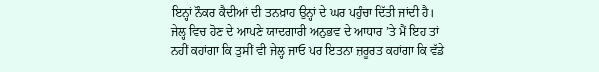ਇਨ੍ਹਾਂ ਨੌਕਰ ਕੈਦੀਆਂ ਦੀ ਤਨਖ਼ਾਹ ਉਨ੍ਹਾਂ ਦੇ ਘਰ ਪਹੁੰਚਾ ਦਿੱਤੀ ਜਾਂਦੀ ਹੈ। ਜੇਲ੍ਹ ਵਿਚ ਹੋਣ ਦੇ ਆਪਣੇ ਯਾਦਗਾਰੀ ਅਨੁਭਵ ਦੇ ਆਧਾਰ ’ਤੇ ਮੈਂ ਇਹ ਤਾਂ ਨਹੀਂ ਕਹਾਂਗਾ ਕਿ ਤੁਸੀਂ ਵੀ ਜੇਲ੍ਹ ਜਾਓ ਪਰ ਇਤਨਾ ਜ਼ਰੂਰਤ ਕਹਾਂਗਾ ਕਿ ਵੱਡੇ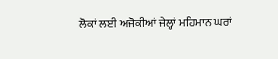ਲੋਕਾਂ ਲਈ ਅਜੋਕੀਆਂ ਜੇਲ੍ਹਾਂ ਮਹਿਮਾਨ ਘਰਾਂ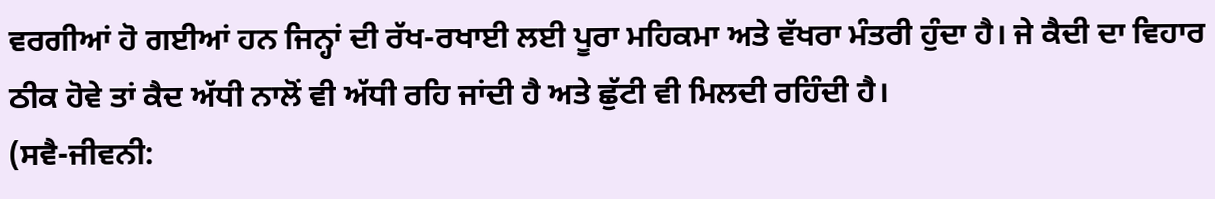ਵਰਗੀਆਂ ਹੋ ਗਈਆਂ ਹਨ ਜਿਨ੍ਹਾਂ ਦੀ ਰੱਖ-ਰਖਾਈ ਲਈ ਪੂਰਾ ਮਹਿਕਮਾ ਅਤੇ ਵੱਖਰਾ ਮੰਤਰੀ ਹੁੰਦਾ ਹੈ। ਜੇ ਕੈਦੀ ਦਾ ਵਿਹਾਰ ਠੀਕ ਹੋਵੇ ਤਾਂ ਕੈਦ ਅੱਧੀ ਨਾਲੋਂ ਵੀ ਅੱਧੀ ਰਹਿ ਜਾਂਦੀ ਹੈ ਅਤੇ ਛੁੱਟੀ ਵੀ ਮਿਲਦੀ ਰਹਿੰਦੀ ਹੈ।
(ਸਵੈ-ਜੀਵਨੀ: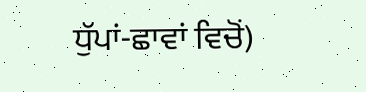ਧੁੱਪਾਂ-ਛਾਵਾਂ ਵਿਚੋਂ)